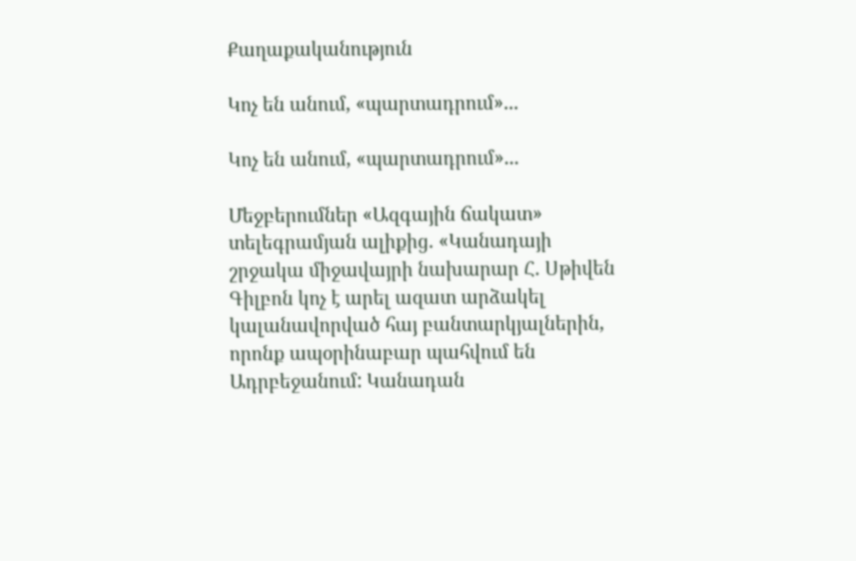Քաղաքականություն

Կոչ են անում, «պարտադրում»...

Կոչ են անում, «պարտադրում»...

Մեջբերումներ «Ազգային ճակատ» տելեգրամյան ալիքից. «Կանադայի շրջակա միջավայրի նախարար Հ. Սթիվեն Գիլբոն կոչ է արել ազատ արձակել կալանավորված հայ բանտարկյալներին, որոնք ապօրինաբար պահվում են Ադրբեջանում: Կանադան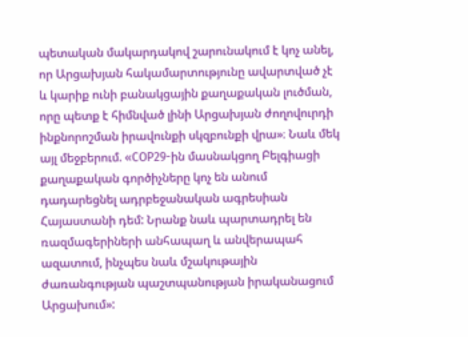պետական մակարդակով շարունակում է կոչ անել, որ Արցախյան հակամարտությունը ավարտված չէ և կարիք ունի բանակցային քաղաքական լուծման, որը պետք է հիմնված լինի Արցախյան ժողովուրդի ինքնորոշման իրավունքի սկզբունքի վրա»։ Նաև մեկ այլ մեջբերում. «COP29-ին մասնակցող Բելգիացի քաղաքական գործիչները կոչ են անում դադարեցնել ադրբեջանական ագրեսիան Հայաստանի դեմ: Նրանք նաև պարտադրել են ռազմագերիների անհապաղ և անվերապահ ազատում, ինչպես նաև մշակութային ժառանգության պաշտպանության իրականացում Արցախում»: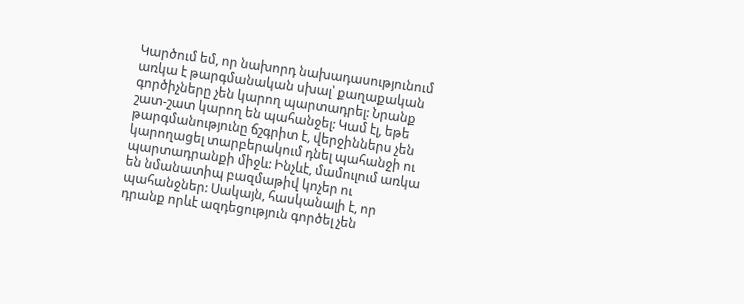Կարծում եմ, որ նախորդ նախադասությունում առկա է թարգմանական սխալ՝ քաղաքական գործիչները չեն կարող պարտադրել: Նրանք շատ-շատ կարող են պահանջել: Կամ էլ, եթե թարգմանությունը ճշգրիտ է, վերջիններս չեն կարողացել տարբերակում դնել պահանջի ու պարտադրանքի միջև: Ինչևէ, մամուլում առկա են նմանատիպ բազմաթիվ կոչեր ու պահանջներ: Սակայն, հասկանալի է, որ դրանք որևէ ազդեցություն գործել չեն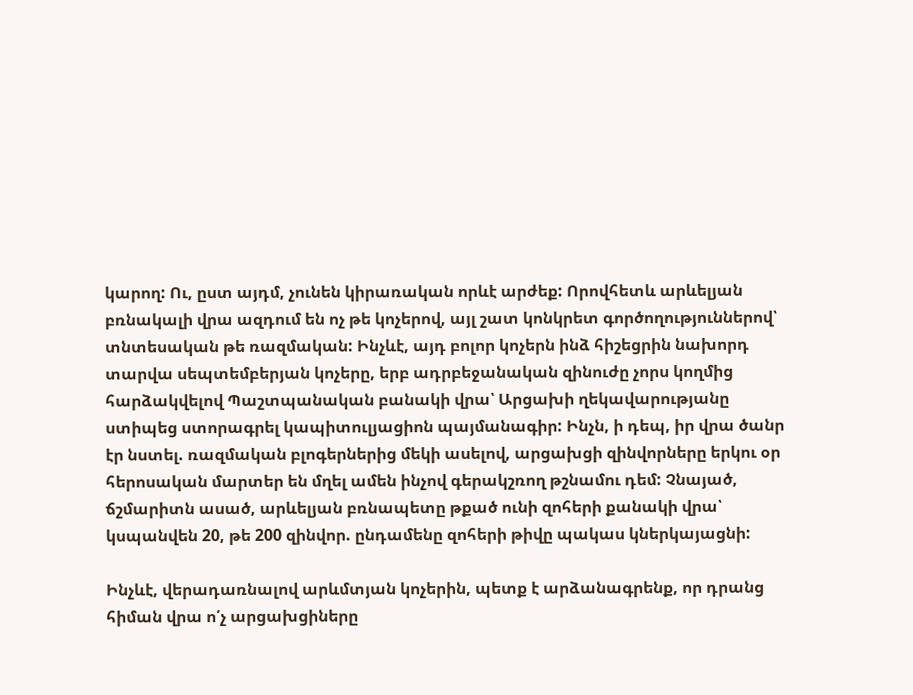կարող: Ու, ըստ այդմ, չունեն կիրառական որևէ արժեք: Որովհետև արևելյան բռնակալի վրա ազդում են ոչ թե կոչերով, այլ շատ կոնկրետ գործողություններով՝ տնտեսական թե ռազմական: Ինչևէ, այդ բոլոր կոչերն ինձ հիշեցրին նախորդ տարվա սեպտեմբերյան կոչերը, երբ ադրբեջանական զինուժը չորս կողմից հարձակվելով Պաշտպանական բանակի վրա՝ Արցախի ղեկավարությանը ստիպեց ստորագրել կապիտուլյացիոն պայմանագիր: Ինչն, ի դեպ, իր վրա ծանր էր նստել. ռազմական բլոգերներից մեկի ասելով, արցախցի զինվորները երկու օր հերոսական մարտեր են մղել ամեն ինչով գերակշռող թշնամու դեմ: Չնայած, ճշմարիտն ասած, արևելյան բռնապետը թքած ունի զոհերի քանակի վրա՝ կսպանվեն 20, թե 200 զինվոր. ընդամենը զոհերի թիվը պակաս կներկայացնի:

Ինչևէ, վերադառնալով արևմտյան կոչերին, պետք է արձանագրենք, որ դրանց հիման վրա ո՛չ արցախցիները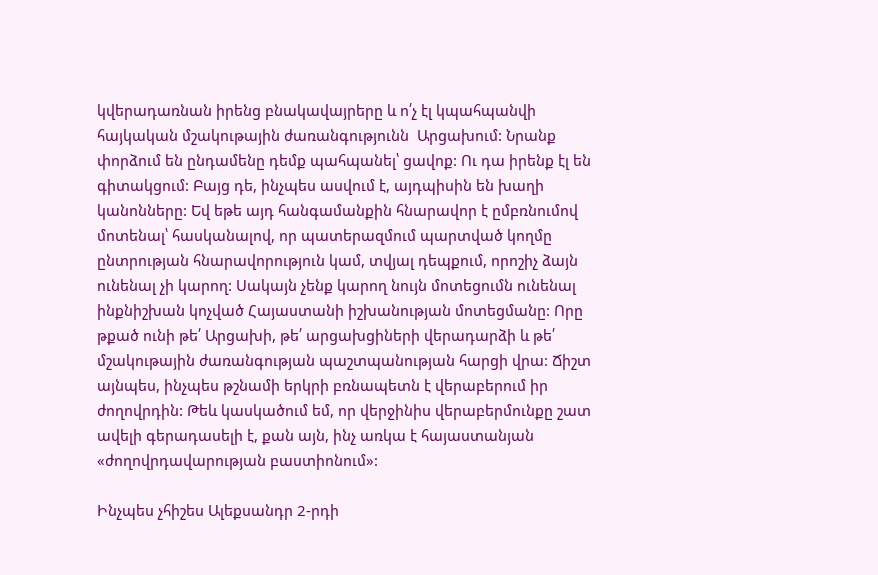կվերադառնան իրենց բնակավայրերը և ո՛չ էլ կպահպանվի հայկական մշակութային ժառանգությունն  Արցախում: Նրանք փորձում են ընդամենը դեմք պահպանել՝ ցավոք: Ու դա իրենք էլ են գիտակցում: Բայց դե, ինչպես ասվում է, այդպիսին են խաղի կանոնները: Եվ եթե այդ հանգամանքին հնարավոր է ըմբռնումով մոտենալ՝ հասկանալով, որ պատերազմում պարտված կողմը ընտրության հնարավորություն կամ, տվյալ դեպքում, որոշիչ ձայն ունենալ չի կարող: Սակայն չենք կարող նույն մոտեցումն ունենալ ինքնիշխան կոչված Հայաստանի իշխանության մոտեցմանը: Որը թքած ունի թե՛ Արցախի, թե՛ արցախցիների վերադարձի և թե՛ մշակութային ժառանգության պաշտպանության հարցի վրա: Ճիշտ այնպես, ինչպես թշնամի երկրի բռնապետն է վերաբերում իր ժողովրդին: Թեև կասկածում եմ, որ վերջինիս վերաբերմունքը շատ ավելի գերադասելի է, քան այն, ինչ առկա է հայաստանյան  «ժողովրդավարության բաստիոնում»:

Ինչպես չհիշես Ալեքսանդր 2-րդի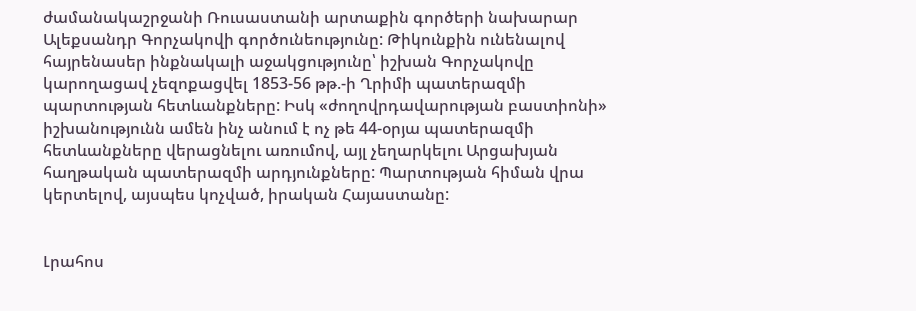ժամանակաշրջանի Ռուսաստանի արտաքին գործերի նախարար Ալեքսանդր Գորչակովի գործունեությունը: Թիկունքին ունենալով հայրենասեր ինքնակալի աջակցությունը՝ իշխան Գորչակովը կարողացավ չեզոքացվել 1853-56 թթ.-ի Ղրիմի պատերազմի պարտության հետևանքները: Իսկ «ժողովրդավարության բաստիոնի» իշխանությունն ամեն ինչ անում է ոչ թե 44-օրյա պատերազմի հետևանքները վերացնելու առումով, այլ չեղարկելու Արցախյան հաղթական պատերազմի արդյունքները: Պարտության հիման վրա կերտելով, այսպես կոչված, իրական Հայաստանը:


Լրահոս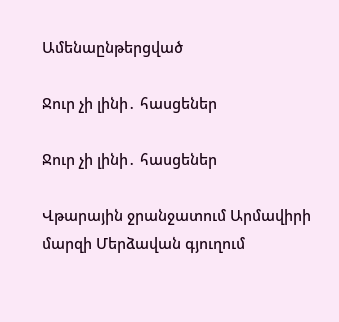Ամենաընթերցված

Ջուր չի լինի․ հասցեներ

Ջուր չի լինի․ հասցեներ

Վթարային ջրանջատում Արմավիրի մարզի Մերձավան գյուղում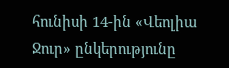հունիսի 14-ին «Վեոլիա Ջուր» ընկերությունը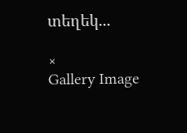տեղեկ...

×
Gallery Image